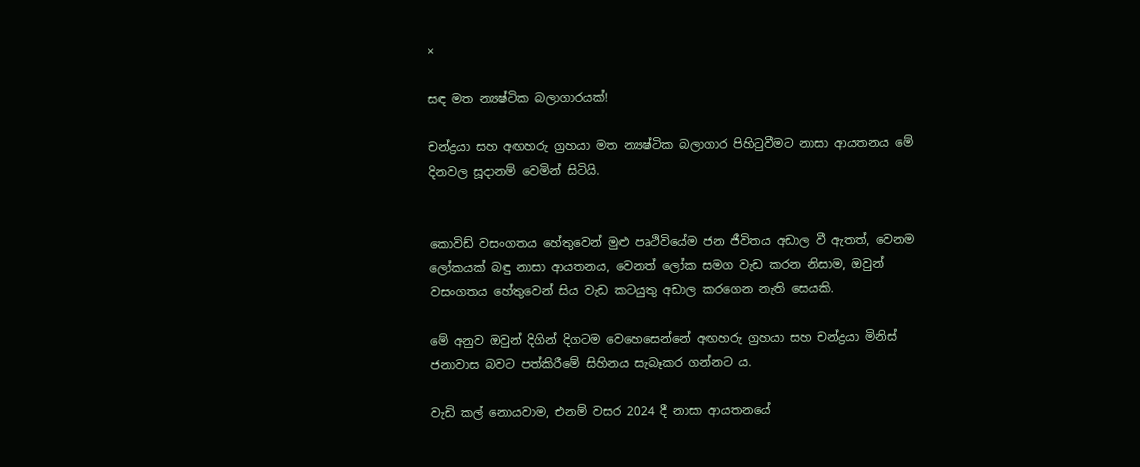×

සඳ මත න්‍යෂ්ටික බලාගාරයක්!

චන්ද්‍රයා සහ අඟහරු ග්‍රහයා මත න්‍යෂ්ටික බලාගාර පිහිටුවීමට නාසා ආයතනය මේ දිනවල සූදානම් වෙමින් සිටියි.


කොවිඩ් වසංගතය හේතුවෙන් මුළු පෘථිවියේම ජන ජීවිතය අඩාල වී ඇතත්, වෙනම ලෝකයක් බඳු නාසා ආයතනය, වෙනත් ලෝක සමග වැඩ කරන නිසාම, ඔවුන් වසංගතය හේතුවෙන් සිය වැඩ කටයුතු අඩාල කරගෙන නැති සෙයකි.

මේ අනුව ඔවුන් දිගින් දිගටම වෙහෙසෙන්නේ අඟහරු ග්‍රහයා සහ චන්ද්‍රයා මිනිස් ජනාවාස බවට පත්කිරීමේ සිහිනය සැබෑකර ගන්නට ය.

වැඩි කල් නොයවාම, එනම් වසර 2024 දී නාසා ආයතනයේ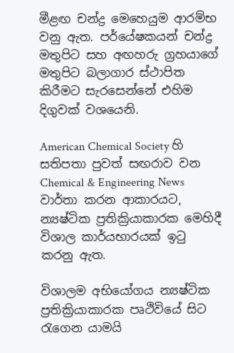මීළඟ චන්ද්‍ර මෙහෙයුම ආරම්භ වනු ඇත. පර්යේෂකයන් චන්ද්‍ර මතුපිට සහ අඟහරු ග්‍රහයාගේ මතුපිට බලාගාර ස්ථාපිත කිරීමට සැරසෙන්නේ එහිම දිගුවක් වශයෙනි.

American Chemical Society හි සතිපතා පුවත් සඟරාව වන Chemical & Engineering News වාර්තා කරන ආකාරයට, න්‍යෂ්ටික ප්‍රතික්‍රියාකාරක මෙහිදී විශාල කාර්යභාරයක් ඉටු කරනු ඇත.

විශාලම අභියෝගය න්‍යෂ්ටික ප්‍රතික්‍රියාකාරක පෘථිවියේ සිට රැගෙන යාමයි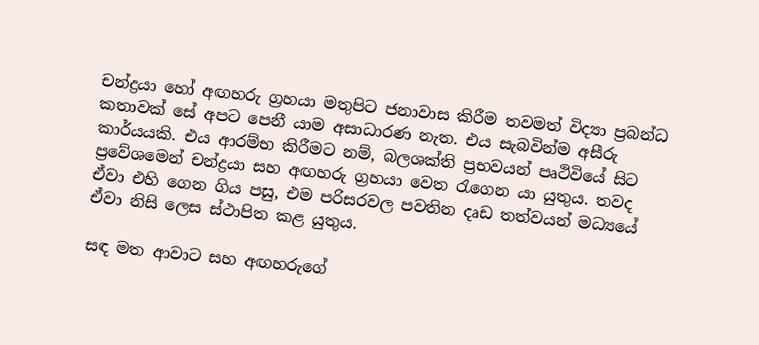චන්ද්‍රයා හෝ අඟහරු ග්‍රහයා මතුපිට ජනාවාස කිරීම තවමත් විද්‍යා ප්‍රබන්ධ කතාවක් සේ අපට පෙනී යාම අසාධාරණ නැත. එය සැබවින්ම අසීරු කාර්යයකි. එය ආරම්භ කිරීමට නම්, බලශක්ති ප්‍රභවයන් පෘථිවියේ සිට ප්‍රවේශමෙන් චන්ද්‍රයා සහ අඟහරු ග්‍රහයා වෙත රැගෙන යා යුතුය. තවද ඒවා එහි ගෙන ගිය පසු, එම පරිසරවල පවතින දෘඩ තත්වයන් මධ්‍යයේ ඒවා නිසි ලෙස ස්ථාපිත කළ යුතුය.

සඳ මත ආවාට සහ අඟහරුගේ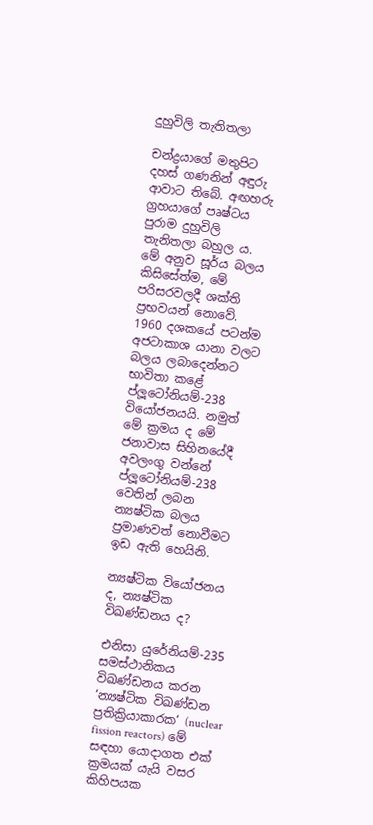දුහුවිලි තැතිතලා

චන්ද්‍රයාගේ මතුපිට දහස් ගණනින් අඳුරු ආවාට තිබේ. අඟහරු ග්‍රහයාගේ පෘෂ්ටය පුරාම දුහුවිලි තැනිතලා බහුල ය. මේ අනුව සූර්ය බලය කිසිසේත්ම, මේ පරිසරවලදී ශක්ති ප්‍රභවයන් නොවේ. 1960 දශකයේ පටන්ම අජටාකාශ යානා වලට බලය ලබාදෙන්නට භාවිතා කළේ ප්ලූටෝනියම්-238 වියෝජනයයි. නමුත් මේ ක්‍රමය ද මේ ජනාවාස සිහිනයේදී අවලංගු වන්නේ ප්ලූටෝනියම්-238 වෙතින් ලබන න්‍යෂ්ටික බලය ප්‍රමාණවත් නොවීමට ඉඩ ඇති හෙයිනි.

න්‍යෂ්ටික වියෝජනය ද, න්‍යෂ්ටික විඛණ්ඩනය ද?

එනිසා යුරේනියම්-235 සමස්ථානිකය විඛණ්ඩනය කරන ‘න්‍යෂ්ටික විඛණ්ඩන ප්‍රතික්‍රියාකාරක‘ (nuclear fission reactors) මේ සඳහා යොදාගත එක් ක්‍රමයක් යැයි වසර කිහිපයක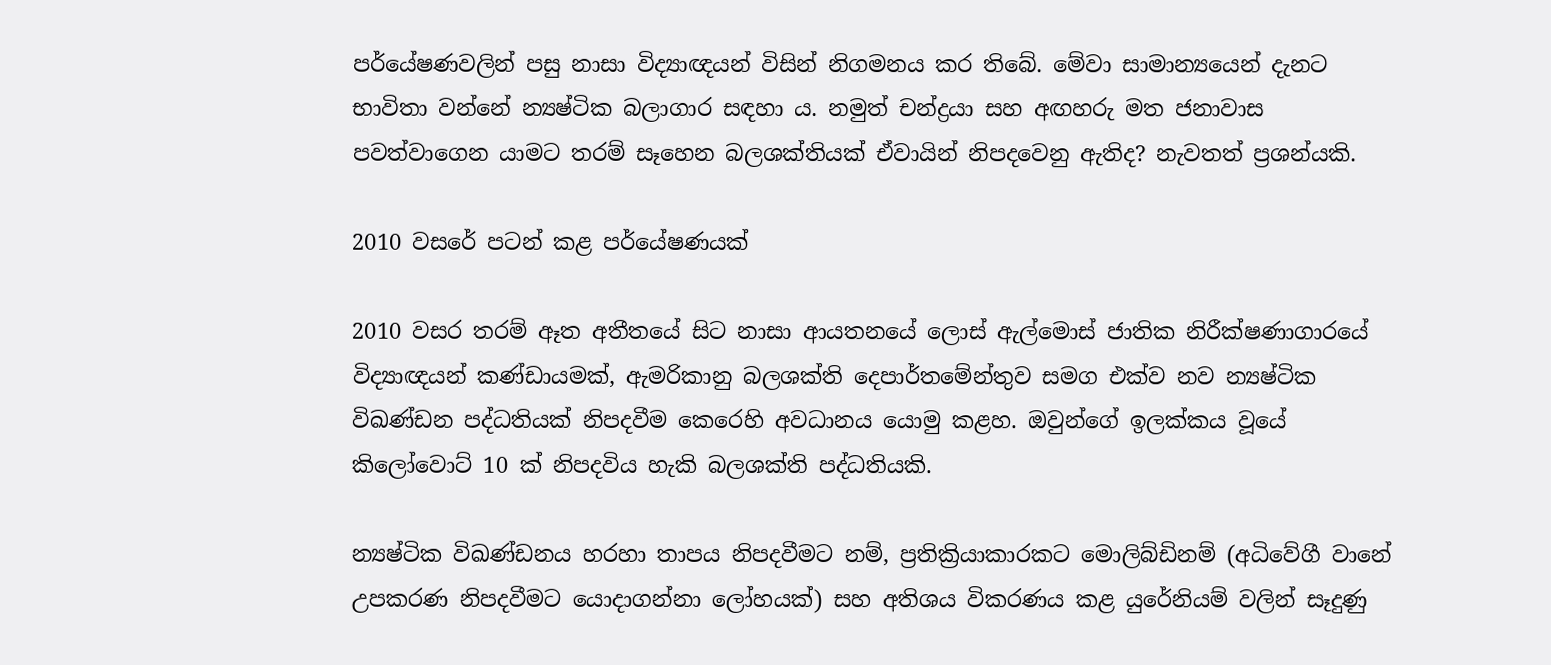පර්යේෂණවලින් පසු නාසා විද්‍යාඥයන් විසින් නිගමනය කර තිබේ. මේවා සාමාන්‍යයෙන් දැනට භාවිතා වන්නේ න්‍යෂ්ටික බලාගාර සඳහා ය. නමුත් චන්ද්‍රයා සහ අඟහරු මත ජනාවාස පවත්වාගෙන යාමට තරම් සෑහෙන බලශක්තියක් ඒවායින් නිපදවෙනු ඇතිද? නැවතත් ප්‍රශන්යකි.

2010 වසරේ පටන් කළ පර්යේෂණයක්

2010 වසර තරම් ඈත අතීතයේ සිට නාසා ආයතනයේ ලොස් ඇල්මොස් ජාතික නිරීක්ෂණාගාරයේ විද්‍යාඥයන් කණ්ඩායමක්, ඇමරිකානු බලශක්ති දෙපාර්තමේන්තුව සමග එක්ව නව න්‍යෂ්ටික විඛණ්ඩන පද්ධතියක් නිපදවීම කෙරෙහි අවධානය යොමු කළහ. ඔවුන්ගේ ඉලක්කය වූයේ කිලෝවොට් 10 ක් නිපදවිය හැකි බලශක්ති පද්ධතියකි.

න්‍යෂ්ටික විඛණ්ඩනය හරහා තාපය නිපදවීමට නම්, ප්‍රතික්‍රියාකාරකට මොලිබ්ඩිනම් (අධිවේගී වානේ උපකරණ නිපදවීමට යොදාගන්නා ලෝහයක්) සහ අතිශය විකරණය කළ යුරේනියම් වලින් සෑදුණු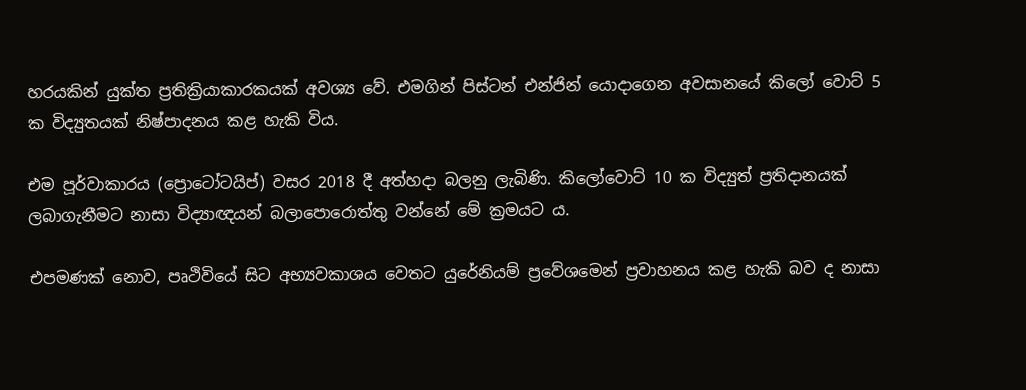හරයකින් යුක්ත ප්‍රතික්‍රියාකාරකයක් අවශ්‍ය වේ. එමගින් පිස්ටන් එන්ජින් යොදාගෙන අවසානයේ කිලෝ වොට් 5 ක විද්‍යුතයක් නිෂ්පාදනය කළ හැකි විය.

එම පූර්වාකාරය (ප්‍රොටෝටයිප්) වසර 2018 දී අත්හදා බලනු ලැබිණි. කිලෝවොට් 10 ක විද්‍යුත් ප්‍රතිදානයක් ලබාගැනීමට නාසා විද්‍යාඥයන් බලාපොරොත්තු වන්නේ මේ ක්‍රමයට ය.

එපමණක් නොව, පෘථිවියේ සිට අභ්‍යවකාශය වෙතට යුරේනියම් ප්‍රවේශමෙන් ප්‍රවාහනය කළ හැකි බව ද නාසා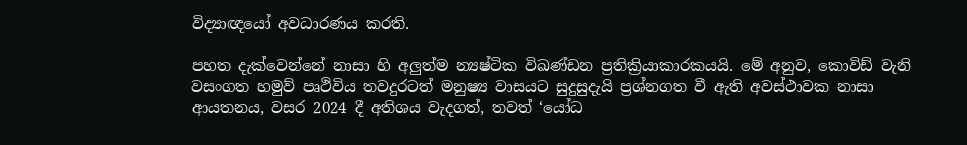විද්‍යාඥයෝ අවධාරණය කරති.

පහත දැක්වෙන්නේ නාසා හි අලුත්ම න්‍යෂ්ටික විඛණ්ඩන ප්‍රතික්‍රියාකාරකයයි. මේ අනුව, කොවිඩ් වැනි වසංගත හමුව් පෘථිවිය තවදුරටත් මනුෂ්‍ය වාසයට සුදුසුදැයි ප්‍රශ්නගත වී ඇති අවස්ථාවක නාසා ආයතනය, වසර 2024 දී අතිශය වැදගත්, තවත් ‘යෝධ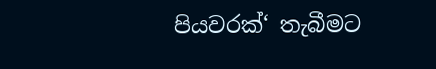පියවරක්‘ තැබීමට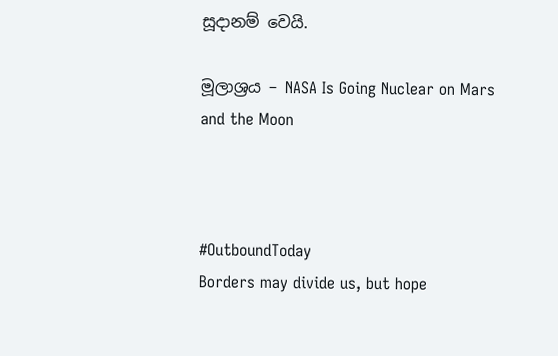සූදානම් වෙයි.

මූලාශ්‍රය – NASA Is Going Nuclear on Mars and the Moon



#OutboundToday
Borders may divide us, but hope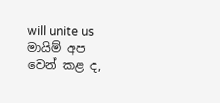will unite us
මායිම් අප වෙන් කළ ද,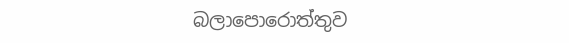බලාපොරොත්තුව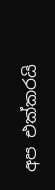අප එක්කරයි